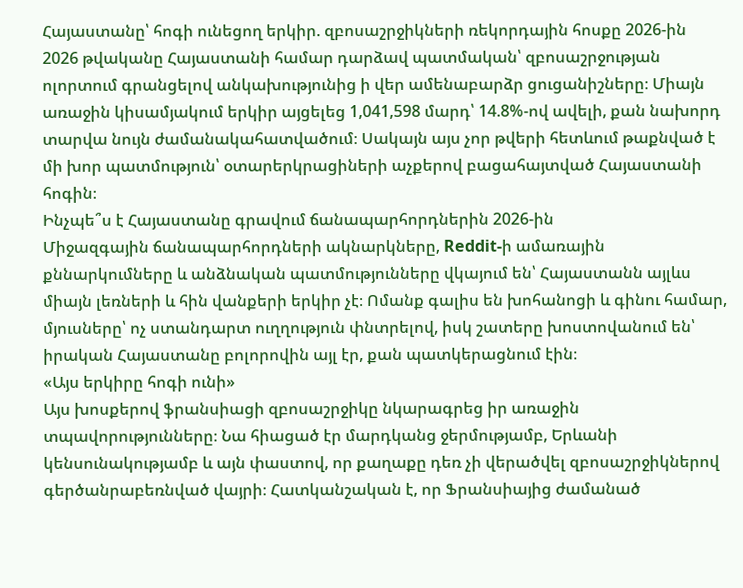Հայաստանը՝ հոգի ունեցող երկիր. զբոսաշրջիկների ռեկորդային հոսքը 2026-ին
2026 թվականը Հայաստանի համար դարձավ պատմական՝ զբոսաշրջության ոլորտում գրանցելով անկախությունից ի վեր ամենաբարձր ցուցանիշները։ Միայն առաջին կիսամյակում երկիր այցելեց 1,041,598 մարդ՝ 14.8%-ով ավելի, քան նախորդ տարվա նույն ժամանակահատվածում։ Սակայն այս չոր թվերի հետևում թաքնված է մի խոր պատմություն՝ օտարերկրացիների աչքերով բացահայտված Հայաստանի հոգին։
Ինչպե՞ս է Հայաստանը գրավում ճանապարհորդներին 2026-ին
Միջազգային ճանապարհորդների ակնարկները, Reddit-ի ամառային քննարկումները և անձնական պատմությունները վկայում են՝ Հայաստանն այլևս միայն լեռների և հին վանքերի երկիր չէ։ Ոմանք գալիս են խոհանոցի և գինու համար, մյուսները՝ ոչ ստանդարտ ուղղություն փնտրելով, իսկ շատերը խոստովանում են՝ իրական Հայաստանը բոլորովին այլ էր, քան պատկերացնում էին։
«Այս երկիրը հոգի ունի»
Այս խոսքերով ֆրանսիացի զբոսաշրջիկը նկարագրեց իր առաջին տպավորությունները։ Նա հիացած էր մարդկանց ջերմությամբ, Երևանի կենսունակությամբ և այն փաստով, որ քաղաքը դեռ չի վերածվել զբոսաշրջիկներով գերծանրաբեռնված վայրի։ Հատկանշական է, որ Ֆրանսիայից ժամանած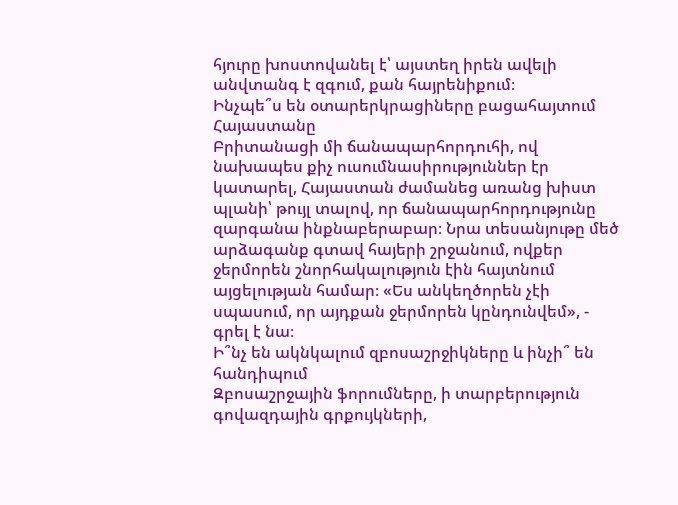հյուրը խոստովանել է՝ այստեղ իրեն ավելի անվտանգ է զգում, քան հայրենիքում։
Ինչպե՞ս են օտարերկրացիները բացահայտում Հայաստանը
Բրիտանացի մի ճանապարհորդուհի, ով նախապես քիչ ուսումնասիրություններ էր կատարել, Հայաստան ժամանեց առանց խիստ պլանի՝ թույլ տալով, որ ճանապարհորդությունը զարգանա ինքնաբերաբար։ Նրա տեսանյութը մեծ արձագանք գտավ հայերի շրջանում, ովքեր ջերմորեն շնորհակալություն էին հայտնում այցելության համար։ «Ես անկեղծորեն չէի սպասում, որ այդքան ջերմորեն կընդունվեմ», - գրել է նա։
Ի՞նչ են ակնկալում զբոսաշրջիկները և ինչի՞ են հանդիպում
Զբոսաշրջային ֆորումները, ի տարբերություն գովազդային գրքույկների,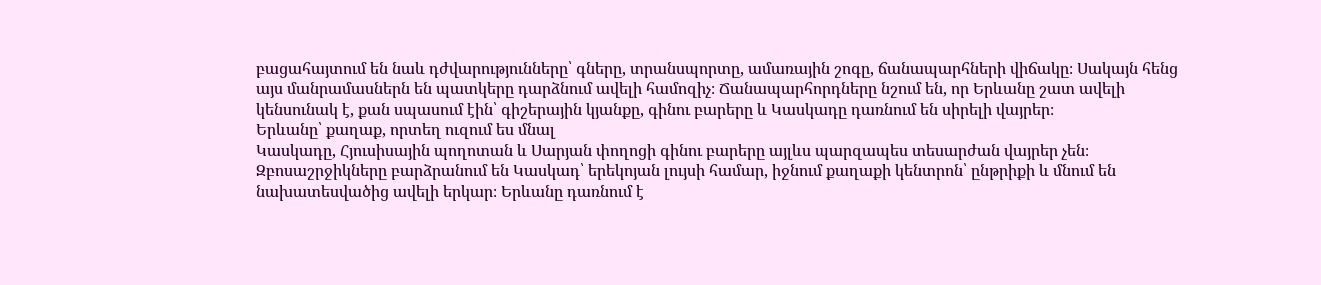բացահայտում են նաև դժվարությունները՝ գները, տրանսպորտը, ամառային շոգը, ճանապարհների վիճակը։ Սակայն հենց այս մանրամասներն են պատկերը դարձնում ավելի համոզիչ։ Ճանապարհորդները նշում են, որ Երևանը շատ ավելի կենսունակ է, քան սպասում էին՝ գիշերային կյանքը, գինու բարերը և Կասկադը դառնում են սիրելի վայրեր։
Երևանը՝ քաղաք, որտեղ ուզում ես մնալ
Կասկադը, Հյուսիսային պողոտան և Սարյան փողոցի գինու բարերը այլևս պարզապես տեսարժան վայրեր չեն։ Զբոսաշրջիկները բարձրանում են Կասկադ՝ երեկոյան լույսի համար, իջնում քաղաքի կենտրոն՝ ընթրիքի և մնում են նախատեսվածից ավելի երկար։ Երևանը դառնում է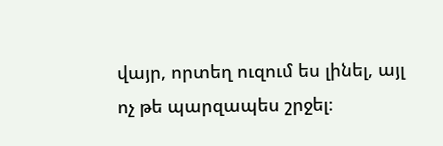վայր, որտեղ ուզում ես լինել, այլ ոչ թե պարզապես շրջել։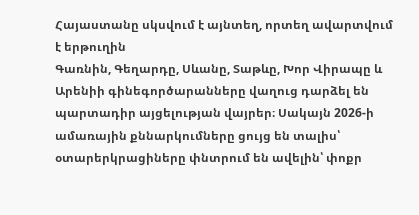Հայաստանը սկսվում է այնտեղ, որտեղ ավարտվում է երթուղին
Գառնին, Գեղարդը, Սևանը, Տաթևը, Խոր Վիրապը և Արենիի գինեգործարանները վաղուց դարձել են պարտադիր այցելության վայրեր։ Սակայն 2026-ի ամառային քննարկումները ցույց են տալիս՝ օտարերկրացիները փնտրում են ավելին՝ փոքր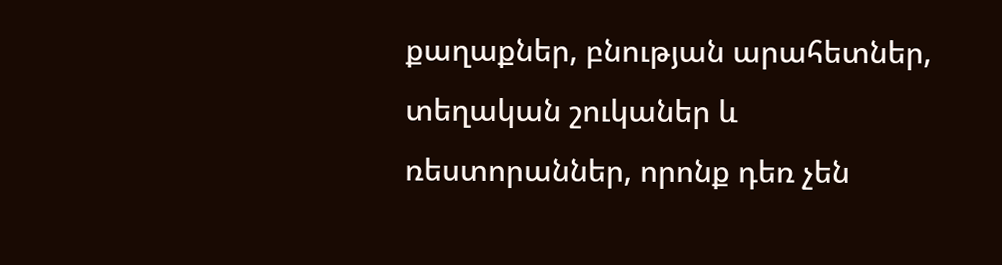քաղաքներ, բնության արահետներ, տեղական շուկաներ և ռեստորաններ, որոնք դեռ չեն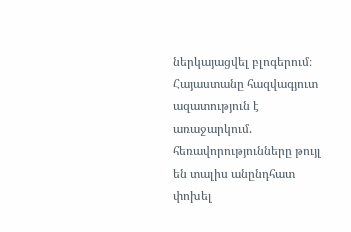ներկայացվել բլոգերում։
Հայաստանը հազվագյուտ ազատություն է առաջարկում. հեռավորությունները թույլ են տալիս անընդհատ փոխել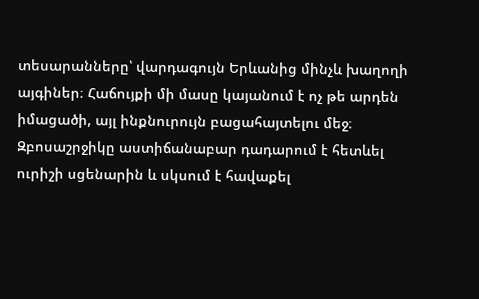տեսարանները՝ վարդագույն Երևանից մինչև խաղողի այգիներ։ Հաճույքի մի մասը կայանում է ոչ թե արդեն իմացածի, այլ ինքնուրույն բացահայտելու մեջ։ Զբոսաշրջիկը աստիճանաբար դադարում է հետևել ուրիշի սցենարին և սկսում է հավաքել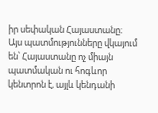իր սեփական Հայաստանը։
Այս պատմությունները վկայում են՝ Հայաստանը ոչ միայն պատմական ու հոգևոր կենտրոն է, այլև կենդանի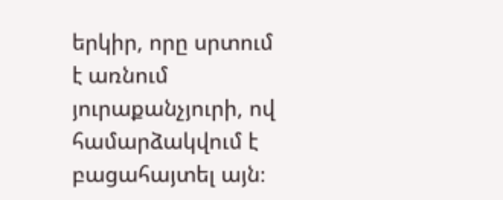երկիր, որը սրտում է առնում յուրաքանչյուրի, ով համարձակվում է բացահայտել այն։